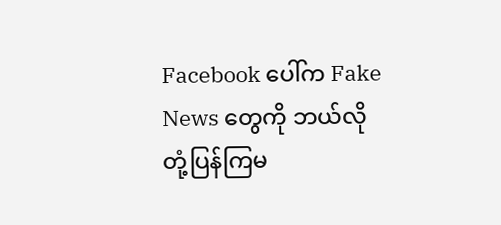Facebook ပေါ်က Fake News တွေကို ဘယ်လို တုံ့ပြန်ကြမ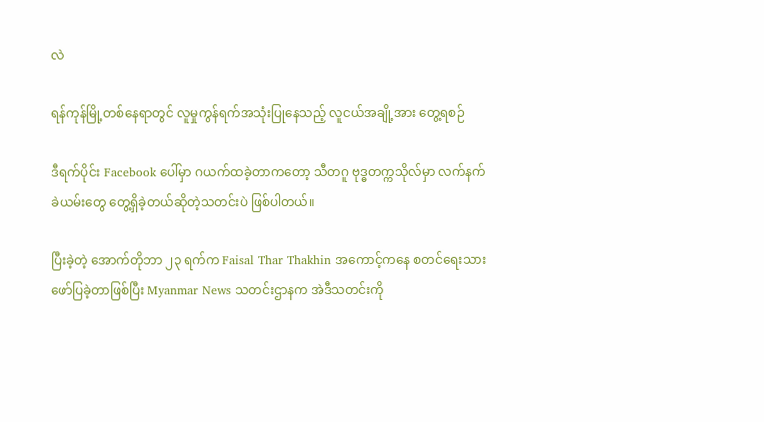လဲ

ရန်ကုန်မြို့တစ်နေရာတွင် လူမှုကွန်ရက်အသုံးပြုနေသည့် လူငယ်အချို့အား တွေ့ရစဉ်

ဒီရက်ပိုင်း Facebook ပေါ်မှာ ဂယက်ထခဲ့တာကတော့ သီတဂူ ဗုဒ္ဓတက္ကသိုလ်မှာ လက်နက်ခဲယမ်းတွေ တွေ့ရှိခဲ့တယ်ဆိုတဲ့သတင်းပဲ ဖြစ်ပါတယ်။

ပြီးခဲ့တဲ့ အောက်တိုဘာ ၂၃ ရက်က Faisal Thar Thakhin အကောင့်ကနေ စတင်ရေးသားဖော်ပြခဲ့တာဖြစ်ပြီး Myanmar News သတင်းဌာနက အဲဒီသတင်းကို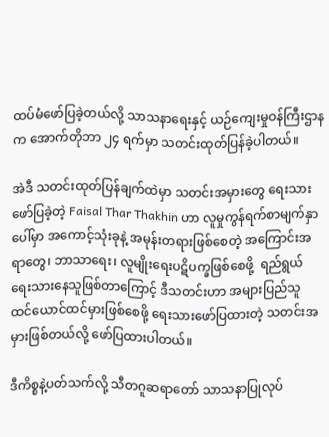ထပ်မံဖော်ပြခဲ့တယ်လို့ သာသနာရေးနှင့် ယဉ်ကျေးမှုဝန်ကြီးဌာနက အောက်တိုဘာ ၂၄ ရက်မှာ သတင်းထုတ်ပြန်ခဲ့ပါတယ်။

အဲဒီ သတင်းထုတ်ပြန်ချက်ထဲမှာ သတင်းအမှားတွေ ရေးသားဖော်ပြခဲ့တဲ့ Faisal Thar Thakhin ဟာ လူမှုကွန်ရက်စာမျက်နှာပေါ်မှာ အကောင့်သုံးခုနဲ့ အမုန်းတရားဖြစ်စေတဲ့ အကြောင်းအရာတွေ၊ ဘာသာရေး၊ လူမျိုးရေးပဋိပက္ခဖြစ်စေဖို့  ရည်ရွယ်ရေးသားနေသူဖြစ်တာကြောင့် ဒီသတင်းဟာ အများပြည်သူ ထင်ယောင်ထင်မှားဖြစ်စေဖို့ ရေးသားဖော်ပြထားတဲ့ သတင်းအမှားဖြစ်တယ်လို့ ဖော်ပြထားပါတယ်။

ဒီကိစ္စနဲ့ပတ်သက်လို့ သီတဂူဆရာတော် သာသနာပြုလုပ်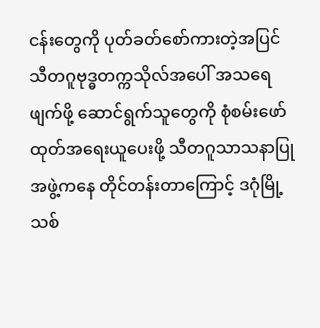ငန်းတွေကို ပုတ်ခတ်စော်ကားတဲ့အပြင် သီတဂူဗုဒ္ဓတက္ကသိုလ်အပေါ် အသရေဖျက်ဖို့ ဆောင်ရွက်သူတွေကို စုံစမ်းဖော်ထုတ်အရေးယူပေးဖို့ သီတဂူသာသနာပြုအဖွဲ့ကနေ တိုင်တန်းတာကြောင့် ဒဂုံမြို့သစ်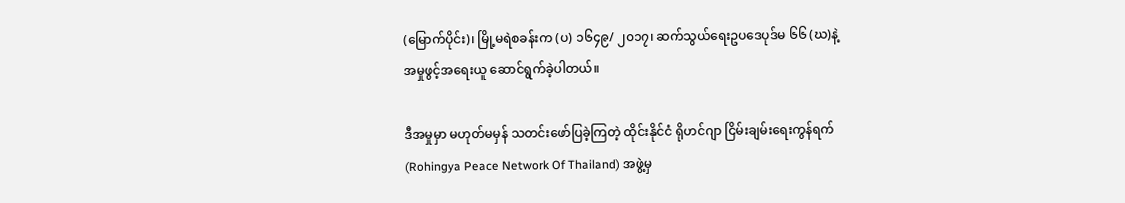(မြောက်ပိုင်း)၊ မြို့မရဲစခန်းက (ပ) ၁၆၄၉/ ၂၀၁၇၊ ဆက်သွယ်ရေးဥပဒေပုဒ်မ ၆၆ (ဃ)နဲ့ အမှုဖွင့်အရေးယူ ဆောင်ရွက်ခဲ့ပါတယ်။

ဒီအမှုမှာ မဟုတ်မမှန် သတင်းဖော်ပြခဲ့ကြတဲ့ ထိုင်းနိုင်ငံ ရိုဟင်ဂျာ ငြိမ်းချမ်းရေးကွန်ရက် (Rohingya Peace Network Of Thailand) အဖွဲ့မှ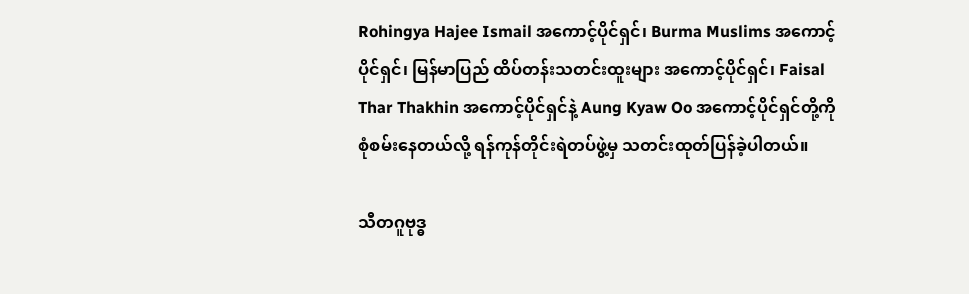Rohingya Hajee Ismail အကောင့်ပိုင်ရှင်၊ Burma Muslims အကောင့်ပိုင်ရှင်၊ မြန်မာပြည် ထိပ်တန်းသတင်းထူးများ အကောင့်ပိုင်ရှင်၊ Faisal Thar Thakhin အကောင့်ပိုင်ရှင်နဲ့ Aung Kyaw Oo အကောင့်ပိုင်ရှင်တို့ကို စုံစမ်းနေတယ်လို့ ရန်ကုန်တိုင်းရဲတပ်ဖွဲ့မှ သတင်းထုတ်ပြန်ခဲ့ပါတယ်။

သီတဂူဗုဒ္ဓ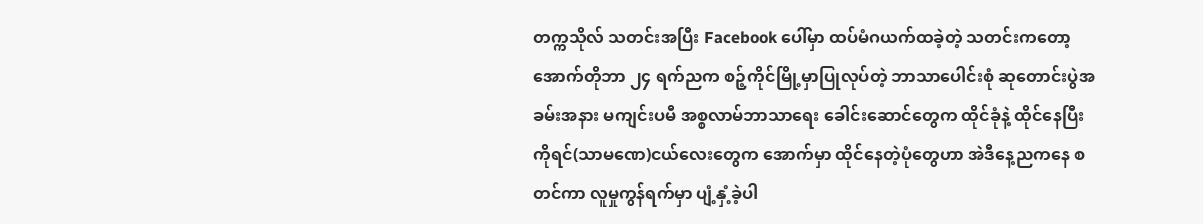တက္ကသိုလ် သတင်းအပြီး Facebook ပေါ်မှာ ထပ်မံဂယက်ထခဲ့တဲ့ သတင်းကတော့ အောက်တိုဘာ ၂၄ ရက်ညက စဉ့်ကိုင်မြို့မှာပြုလုပ်တဲ့ ဘာသာပေါင်းစုံ ဆုတောင်းပွဲအခမ်းအနား မကျင်းပမီ အစ္စလာမ်ဘာသာရေး ခေါင်းဆောင်တွေက ထိုင်ခုံနဲ့ ထိုင်နေပြီး ကိုရင်(သာမဏေ)ငယ်လေးတွေက အောက်မှာ ထိုင်နေတဲ့ပုံတွေဟာ အဲဒီနေ့ညကနေ စတင်ကာ လူမှုကွန်ရက်မှာ ပျံ့နှံ့ခဲ့ပါ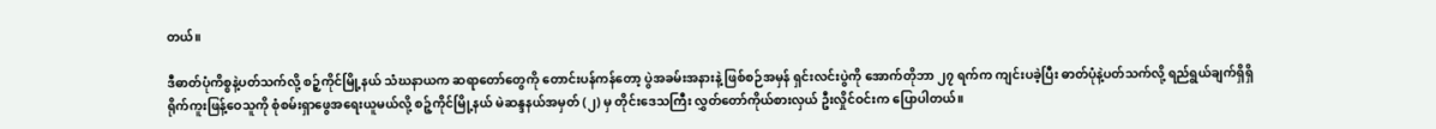တယ်။

ဒီဓာတ်ပုံကိစ္စနဲ့ပတ်သက်လို့ စဉ့်ကိုင်မြို့နယ် သံဃနာယက ဆရာတော်တွေကို တောင်းပန်ကန်တော့ ပွဲအခမ်းအနားနဲ့ ဖြစ်စဉ်အမှန် ရှင်းလင်းပွဲကို အောက်တိုဘာ ၂၇ ရက်က ကျင်းပခဲ့ပြီး ဓာတ်ပုံနဲ့ပတ်သက်လို့ ရည်ရွယ်ချက်ရှိရှိ ရိုက်ကူးဖြန့်ဝေသူကို စုံစမ်းရှာဖွေအရေးယူမယ်လို့ စဉ့်ကိုင်မြို့နယ် မဲဆန္ဒနယ်အမှတ် (၂) မှ တိုင်းဒေသကြီး လွှတ်တော်ကိုယ်စားလှယ် ဦးလှိုင်ဝင်းက ပြောပါတယ်။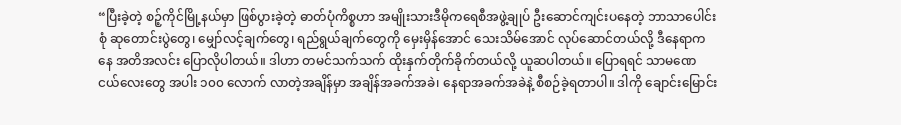“ပြီးခဲ့တဲ့ စဉ့်ကိုင်မြို့နယ်မှာ ဖြစ်ပွားခဲ့တဲ့ ဓာတ်ပုံကိစ္စဟာ အမျိုးသားဒီမိုကရေစီအဖွဲ့ချုပ် ဦးဆောင်ကျင်းပနေတဲ့ ဘာသာပေါင်းစုံ ဆုတောင်းပွဲတွေ၊ မျှော်လင့်ချက်တွေ၊ ရည်ရွယ်ချက်တွေကို မှေးမှိန်အောင် သေးသိမ်အောင် လုပ်ဆောင်တယ်လို့ ဒီနေရာကနေ အတိအလင်း ပြောလိုပါတယ်။ ဒါဟာ တမင်သက်သက် ထိုးနှက်တိုက်ခိုက်တယ်လို့ ယူဆပါတယ်။ ပြောရရင် သာမဏေ ငယ်လေးတွေ အပါး ၁၀၀ လောက် လာတဲ့အချိန်မှာ အချိန်အခက်အခဲ၊ နေရာအခက်အခဲနဲ့ စီစဉ်ခဲ့ရတာပါ။ ဒါကို ချောင်းမြောင်း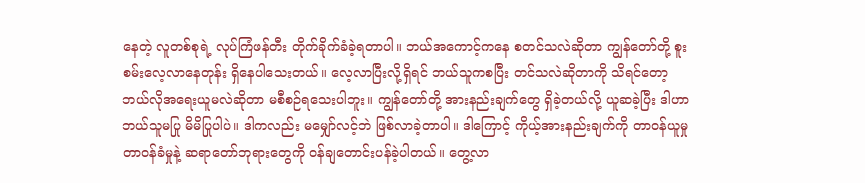နေတဲ့ လူတစ်စုရဲ့ လုပ်ကြံဖန်တီး တိုက်ခိုက်ခံခဲ့ရတာပါ။ ဘယ်အကောင့်ကနေ စတင်သလဲဆိုတာ ကျွန်တော်တို့ စူးစမ်းလေ့လာနေတုန်း ရှိနေပါသေးတယ်။ လေ့လာပြီးလို့ရှိရင် ဘယ်သူကစပြီး တင်သလဲဆိုတာကို သိရင်တော့ ဘယ်လိုအရေးယူမလဲဆိုတာ မစီစဉ်ရသေးပါဘူး။ ကျွန်တော်တို့ အားနည်းချက်တွေ ရှိခဲ့တယ်လို့ ယူဆခဲ့ပြီး ဒါဟာ ဘယ်သူမပြု မိမိပြုပါပဲ။ ဒါကလည်း မမျှော်လင့်ဘဲ ဖြစ်လာခဲ့တာပါ။ ဒါကြောင့် ကိုယ့်အားနည်းချက်ကို တာဝန်ယူမှု တာဝန်ခံမှုနဲ့ ဆရာတော်ဘုရားတွေကို ဝန်ချတောင်းပန်ခဲ့ပါတယ်။ တွေ့လာ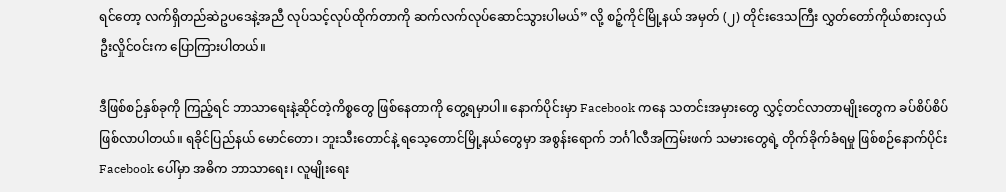ရင်တော့ လက်ရှိတည်ဆဲဥပဒေနဲ့အညီ လုပ်သင့်လုပ်ထိုက်တာကို ဆက်လက်လုပ်ဆောင်သွားပါမယ်” လို့ စဉ့်ကိုင်မြို့နယ် အမှတ် (၂) တိုင်းဒေသကြီး လွှတ်တော်ကိုယ်စားလှယ် ဦးလှိုင်ဝင်းက ပြောကြားပါတယ်။

ဒီဖြစ်စဉ်နှစ်ခုကို ကြည့်ရင် ဘာသာရေးနဲ့ဆိုင်တဲ့ကိစ္စတွေ ဖြစ်နေတာကို တွေ့ရမှာပါ။ နောက်ပိုင်းမှာ Facebook ကနေ သတင်းအမှားတွေ လွှင့်တင်လာတာမျိုးတွေက ခပ်စိပ်စိပ်ဖြစ်လာပါတယ်။ ရခိုင်ပြည်နယ် မောင်တော၊ ဘူးသီးတောင်နဲ့ ရသေ့တောင်မြို့နယ်တွေမှာ အစွန်းရောက် ဘင်္ဂါလီအကြမ်းဖက် သမားတွေရဲ့ တိုက်ခိုက်ခံရမှု ဖြစ်စဉ်နောက်ပိုင်း Facebook ပေါ်မှာ အဓိက ဘာသာရေး၊ လူမျိုးရေး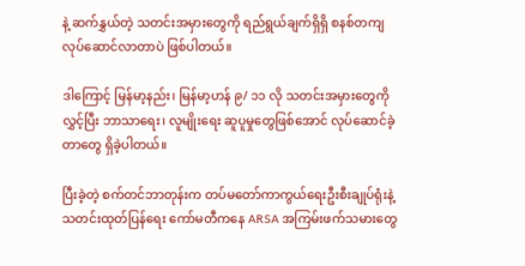နဲ့ ဆက်နွှယ်တဲ့ သတင်းအမှားတွေကို ရည်ရွယ်ချက်ရှိရှိ စနစ်တကျ လုပ်ဆောင်လာတာပဲ ဖြစ်ပါတယ်။

ဒါကြောင့် မြန်မာ့နည်း၊ မြန်မာ့ဟန် ၉/ ၁၁ လို သတင်းအမှားတွေကိုလွှင့်ပြီး ဘာသာရေး၊ လူမျိုးရေး ဆူပူမှုတွေဖြစ်အောင် လုပ်ဆောင်ခဲ့တာတွေ ရှိခဲ့ပါတယ်။

ပြီးခဲ့တဲ့ စက်တင်ဘာတုန်းက တပ်မတော်ကာကွယ်ရေးဦးစီးချုပ်ရုံးနဲ့ သတင်းထုတ်ပြန်ရေး ကော်မတီကနေ ARSA အကြမ်းဖက်သမားတွေ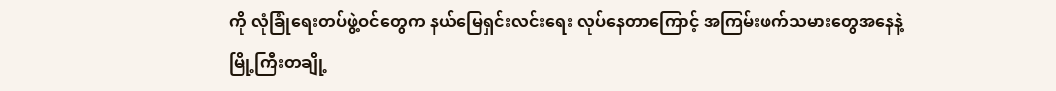ကို လုံခြုံရေးတပ်ဖွဲ့ဝင်တွေက နယ်မြေရှင်းလင်းရေး လုပ်နေတာကြောင့် အကြမ်းဖက်သမားတွေအနေနဲ့ မြို့ကြီးတချို့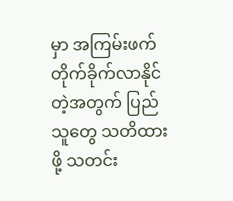မှာ အကြမ်းဖက် တိုက်ခိုက်လာနိုင်တဲ့အတွက် ပြည်သူတွေ သတိထားဖို့ သတင်း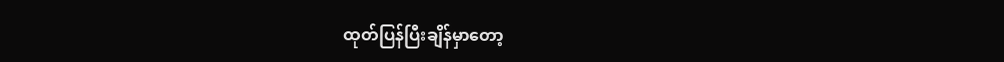ထုတ်ပြန်ပြီးချိန်မှာတော့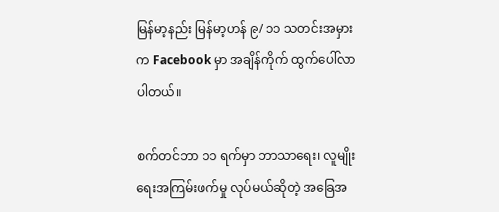မြန်မာ့နည်း မြန်မာ့ဟန် ၉/ ၁၁ သတင်းအမှားက Facebook မှာ အချိန်ကိုက် ထွက်ပေါ်လာပါတယ်။

စက်တင်ဘာ ၁၁ ရက်မှာ ဘာသာရေး၊ လူမျိုးရေးအကြမ်းဖက်မှု လုပ်မယ်ဆိုတဲ့ အခြေအ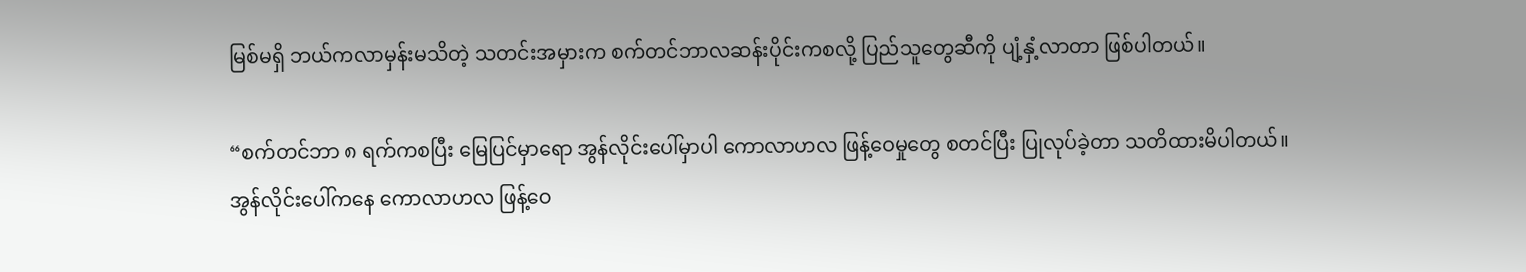မြစ်မရှိ ဘယ်ကလာမှန်းမသိတဲ့ သတင်းအမှားက စက်တင်ဘာလဆန်းပိုင်းကစလို့ ပြည်သူတွေဆီကို ပျံ့နှံ့လာတာ ဖြစ်ပါတယ်။

“စက်တင်ဘာ ၈ ရက်ကစပြီး မြေပြင်မှာရော အွန်လိုင်းပေါ်မှာပါ ကောလာဟလ ဖြန့်ဝေမှုတွေ စတင်ပြီး ပြုလုပ်ခဲ့တာ သတိထားမိပါတယ်။ အွန်လိုင်းပေါ်ကနေ ကောလာဟလ ဖြန့်ဝေ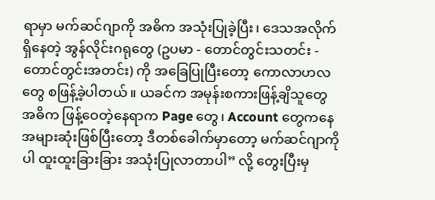ရာမှာ မက်ဆင်ဂျာကို အဓိက အသုံးပြုခဲ့ပြီး၊ ဒေသအလိုက်ရှိနေတဲ့ အွန်လိုင်းဂရုတွေ (ဥပမာ - တောင်တွင်းသတင်း - တောင်တွင်းအတင်း) ကို အခြေပြုပြီးတော့ ကောလာဟလတွေ စဖြန့်ခဲ့ပါတယ်။ ယခင်က အမုန်းစကားဖြန့်ချိသူတွေ အဓိက ဖြန့်ဝေတဲ့နေရာက Page တွေ၊ Account တွေကနေ အများဆုံးဖြစ်ပြီးတော့ ဒီတစ်ခေါက်မှာတော့ မက်ဆင်ဂျာကိုပါ ထူးထူးခြားခြား အသုံးပြုလာတာပါ” လို့ တွေးပြီးမှ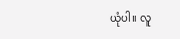ယုံပါ။ လူ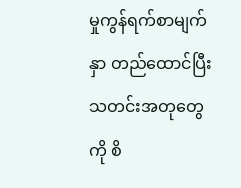မှုကွန်ရက်စာမျက်နှာ တည်ထောင်ပြီး သတင်းအတုတွေကို စိ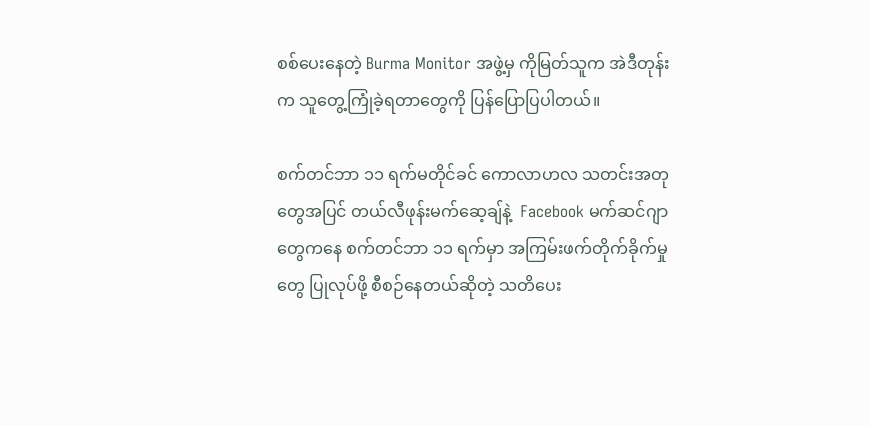စစ်ပေးနေတဲ့ Burma Monitor အဖွဲ့မှ ကိုမြတ်သူက အဲဒီတုန်းက သူတွေ့ကြုံခဲ့ရတာတွေကို ပြန်ပြောပြပါတယ်။

စက်တင်ဘာ ၁၁ ရက်မတိုင်ခင် ကောလာဟလ သတင်းအတုတွေအပြင် တယ်လီဖုန်းမက်ဆေ့ချ်နဲ့  Facebook မက်ဆင်ဂျာတွေကနေ စက်တင်ဘာ ၁၁ ရက်မှာ အကြမ်းဖက်တိုက်ခိုက်မှုတွေ ပြုလုပ်ဖို့ စီစဉ်နေတယ်ဆိုတဲ့ သတိပေး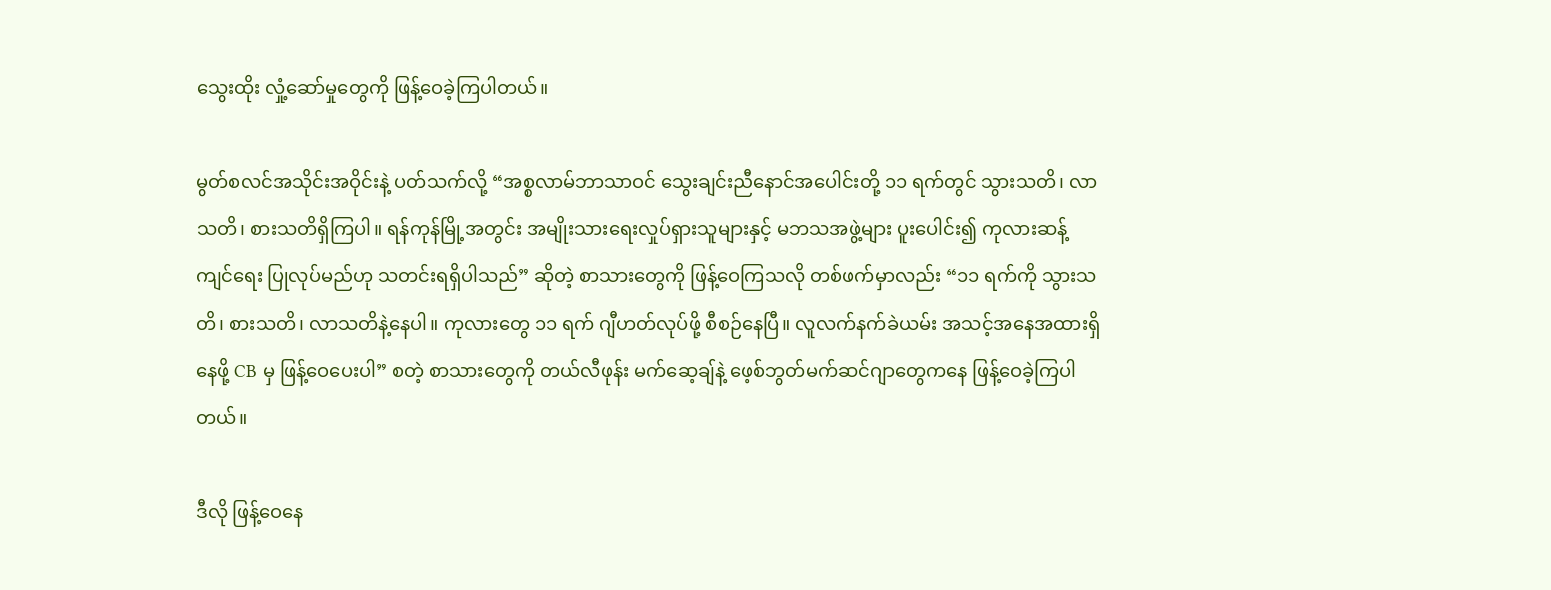သွေးထိုး လှုံ့ဆော်မှုတွေကို ဖြန့်ဝေခဲ့ကြပါတယ်။

မွတ်စလင်အသိုင်းအဝိုင်းနဲ့ ပတ်သက်လို့ “အစ္စလာမ်ဘာသာဝင် သွေးချင်းညီနောင်အပေါင်းတို့ ၁၁ ရက်တွင် သွားသတိ၊ လာသတိ၊ စားသတိရှိကြပါ။ ရန်ကုန်မြို့အတွင်း အမျိုးသားရေးလှုပ်ရှားသူများနှင့် မဘသအဖွဲ့များ ပူးပေါင်း၍ ကုလားဆန့်ကျင်ရေး ပြုလုပ်မည်ဟု သတင်းရရှိပါသည်” ဆိုတဲ့ စာသားတွေကို ဖြန့်ဝေကြသလို တစ်ဖက်မှာလည်း “၁၁ ရက်ကို သွားသတိ၊ စားသတိ၊ လာသတိနဲ့နေပါ။ ကုလားတွေ ၁၁ ရက် ဂျီဟတ်လုပ်ဖို့ စီစဉ်နေပြီ။ လူလက်နက်ခဲယမ်း အသင့်အနေအထားရှိနေဖို့ CB မှ ဖြန့်ဝေပေးပါ” စတဲ့ စာသားတွေကို တယ်လီဖုန်း မက်ဆေ့ချ်နဲ့ ဖေ့စ်ဘွတ်မက်ဆင်ဂျာတွေကနေ ဖြန့်ဝေခဲ့ကြပါတယ်။

ဒီလို ဖြန့်ဝေနေ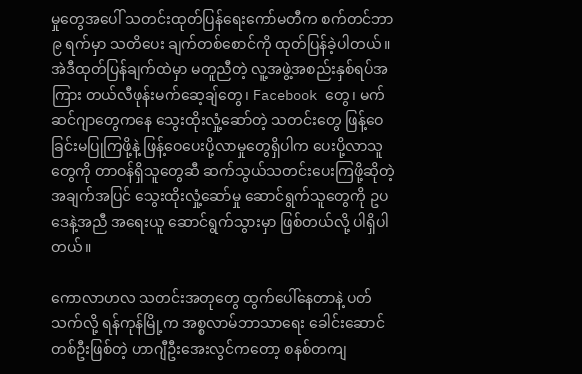မှုတွေအပေါ် သတင်းထုတ်ပြန်ရေးကော်မတီက စက်တင်ဘာ ၉ ရက်မှာ သတိပေး ချက်တစ်စောင်ကို ထုတ်ပြန်ခဲ့ပါတယ်။ အဲဒီထုတ်ပြန်ချက်ထဲမှာ မတူညီတဲ့ လူ့အဖွဲ့အစည်းနှစ်ရပ်အကြား တယ်လီဖုန်းမက်ဆေ့ချ်တွေ၊ Facebook တွေ၊ မက်ဆင်ဂျာတွေကနေ သွေးထိုးလှုံ့ဆော်တဲ့ သတင်းတွေ ဖြန့်ဝေခြင်းမပြုကြဖို့နဲ့ ဖြန့်ဝေပေးပို့လာမှုတွေရှိပါက ပေးပို့လာသူတွေကို တာဝန်ရှိသူတွေဆီ ဆက်သွယ်သတင်းပေးကြဖို့ဆိုတဲ့ အချက်အပြင် သွေးထိုးလှုံ့ဆော်မှု ဆောင်ရွက်သူတွေကို ဥပဒေနဲ့အညီ အရေးယူ ဆောင်ရွက်သွားမှာ ဖြစ်တယ်လို့ ပါရှိပါတယ်။

ကောလာဟလ သတင်းအတုတွေ ထွက်ပေါ်နေတာနဲ့ ပတ်သက်လို့ ရန်ကုန်မြို့က အစ္စလာမ်ဘာသာရေး ခေါင်းဆောင်တစ်ဦးဖြစ်တဲ့ ဟာဂျီဦးအေးလွင်ကတော့ စနစ်တကျ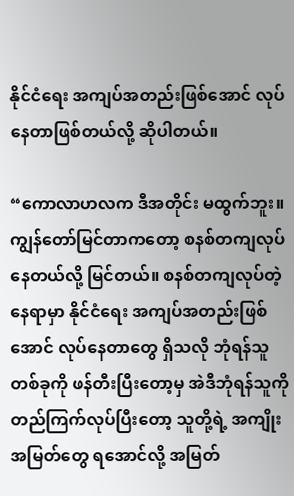နိုင်ငံရေး အကျပ်အတည်းဖြစ်အောင် လုပ်နေတာဖြစ်တယ်လို့ ဆိုပါတယ်။

“ကောလာဟလက ဒီအတိုင်း မထွက်ဘူး။ ကျွန်တော်မြင်တာကတော့ စနစ်တကျလုပ်နေတယ်လို့ မြင်တယ်။ စနစ်တကျလုပ်တဲ့နေရာမှာ နိုင်ငံရေး အကျပ်အတည်းဖြစ်အောင် လုပ်နေတာတွေ ရှိသလို ဘုံရန်သူတစ်ခုကို ဖန်တီးပြီးတော့မှ အဲဒီဘုံရန်သူကို တည်ကြက်လုပ်ပြီးတော့ သူတို့ရဲ့ အကျိုးအမြတ်တွေ ရအောင်လို့ အမြတ်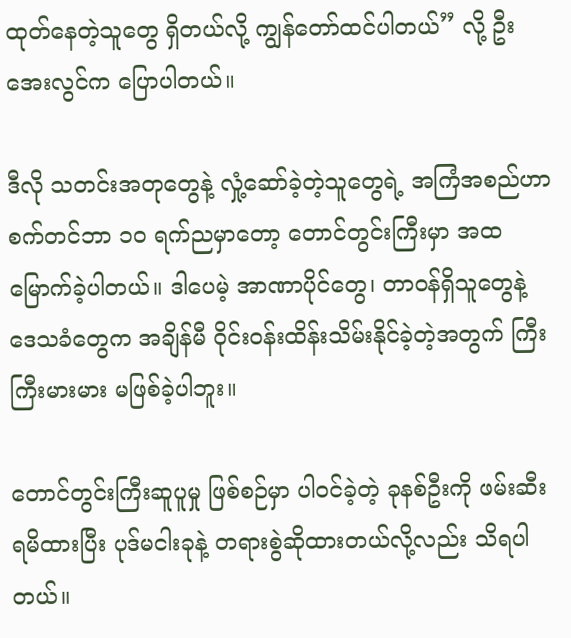ထုတ်နေတဲ့သူတွေ ရှိတယ်လို့ ကျွန်တော်ထင်ပါတယ်” လို့ ဦးအေးလွင်က ပြောပါတယ်။

ဒီလို သတင်းအတုတွေနဲ့ လှုံ့ဆော်ခဲ့တဲ့သူတွေရဲ့ အကြံအစည်ဟာ စက်တင်ဘာ ၁၀ ရက်ညမှာတော့ တောင်တွင်းကြီးမှာ အထမြောက်ခဲ့ပါတယ်။ ဒါပေမဲ့ အာဏာပိုင်တွေ၊ တာဝန်ရှိသူတွေနဲ့ ဒေသခံတွေက အချိန်မီ ဝိုင်းဝန်းထိန်းသိမ်းနိုင်ခဲ့တဲ့အတွက် ကြီးကြီးမားမား မဖြစ်ခဲ့ပါဘူး။

တောင်တွင်းကြီးဆူပူမှု ဖြစ်စဉ်မှာ ပါဝင်ခဲ့တဲ့ ခုနစ်ဦးကို ဖမ်းဆီးရမိထားပြီး ပုဒ်မငါးခုနဲ့ တရားစွဲဆိုထားတယ်လို့လည်း သိရပါတယ်။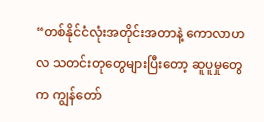“တစ်နိုင်ငံလုံးအတိုင်းအတာနဲ့ ကောလာဟလ သတင်းတုတွေများပြီးတော့ ဆူပူမှုတွေက ကျွန်တော်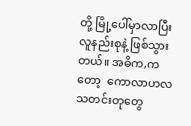တို့ မြို့ပေါ်မှာလာပြီး လူနည်းစုနဲ့ ဖြစ်သွားတယ်။ အဓိက,ကတော့  ကောလာဟလ သတင်းတုတွေ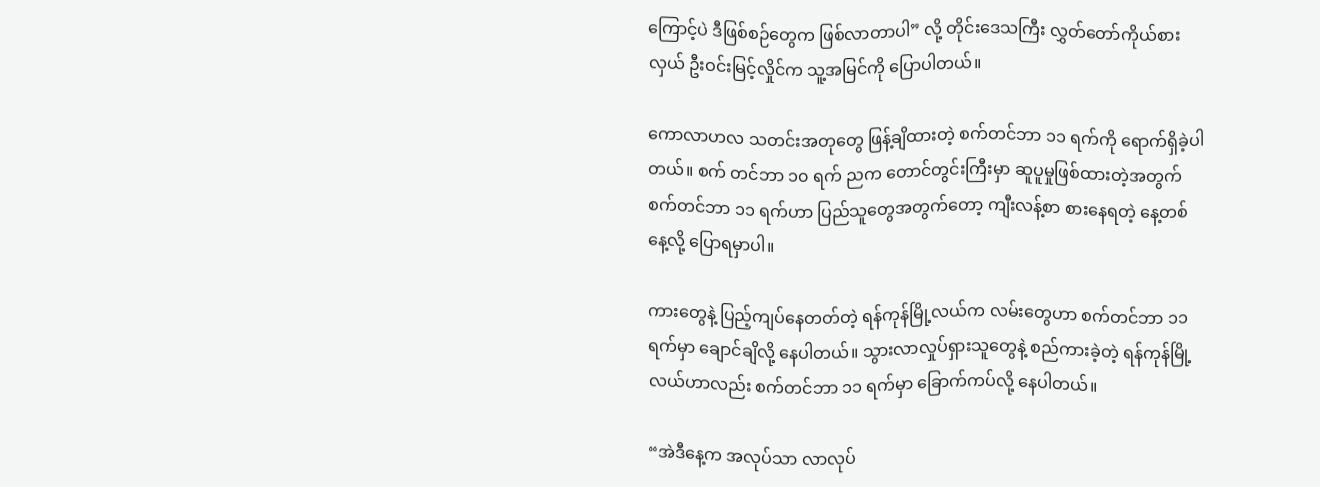ကြောင့်ပဲ ဒီဖြစ်စဉ်တွေက ဖြစ်လာတာပါ” လို့ တိုင်းဒေသကြီး လွှတ်တော်ကိုယ်စားလှယ် ဦးဝင်းမြင့်လှိုင်က သူ့အမြင်ကို ပြောပါတယ်။

ကောလာဟလ သတင်းအတုတွေ ဖြန့်ချိထားတဲ့ စက်တင်ဘာ ၁၁ ရက်ကို ရောက်ရှိခဲ့ပါတယ်။ စက် တင်ဘာ ၁၀ ရက် ညက တောင်တွင်းကြီးမှာ ဆူပူမှုဖြစ်ထားတဲ့အတွက် စက်တင်ဘာ ၁၁ ရက်ဟာ ပြည်သူတွေအတွက်တော့ ကျီးလန့်စာ စားနေရတဲ့ နေ့တစ်နေ့လို့ ပြောရမှာပါ။

ကားတွေနဲ့ ပြည့်ကျပ်နေတတ်တဲ့ ရန်ကုန်မြို့လယ်က လမ်းတွေဟာ စက်တင်ဘာ ၁၁ ရက်မှာ ချောင်ချိလို့ နေပါတယ်။ သွားလာလှုပ်ရှားသူတွေနဲ့ စည်ကားခဲ့တဲ့ ရန်ကုန်မြို့လယ်ဟာလည်း စက်တင်ဘာ ၁၁ ရက်မှာ ခြောက်ကပ်လို့ နေပါတယ်။

“အဲဒီနေ့က အလုပ်သာ လာလုပ်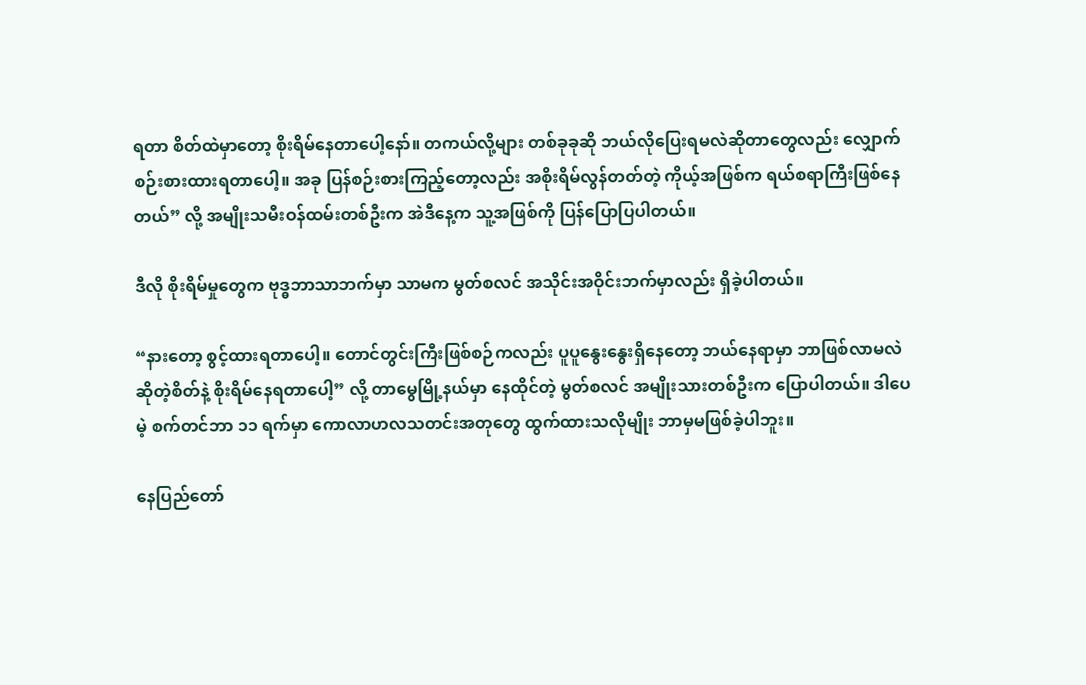ရတာ စိတ်ထဲမှာတော့ စိုးရိမ်နေတာပေါ့နော်။ တကယ်လို့များ တစ်ခုခုဆို ဘယ်လိုပြေးရမလဲဆိုတာတွေလည်း လျှောက်စဉ်းစားထားရတာပေါ့။ အခု ပြန်စဉ်းစားကြည့်တော့လည်း အစိုးရိမ်လွန်တတ်တဲ့ ကိုယ့်အဖြစ်က ရယ်စရာကြီးဖြစ်နေတယ်” လို့ အမျိုးသမီးဝန်ထမ်းတစ်ဦးက အဲဒီနေ့က သူ့အဖြစ်ကို ပြန်ပြောပြပါတယ်။

ဒီလို စိုးရိမ်မှုတွေက ဗုဒ္ဓဘာသာဘက်မှာ သာမက မွတ်စလင် အသိုင်းအဝိုင်းဘက်မှာလည်း ရှိခဲ့ပါတယ်။

“နားတော့ စွင့်ထားရတာပေါ့။ တောင်တွင်းကြီးဖြစ်စဉ်ကလည်း ပူပူနွေးနွေးရှိနေတော့ ဘယ်နေရာမှာ ဘာဖြစ်လာမလဲဆိုတဲ့စိတ်နဲ့ စိုးရိမ်နေရတာပေါ့” လို့ တာမွေမြို့နယ်မှာ နေထိုင်တဲ့ မွတ်စလင် အမျိုးသားတစ်ဦးက ပြောပါတယ်။ ဒါပေမဲ့ စက်တင်ဘာ ၁၁ ရက်မှာ ကောလာဟလသတင်းအတုတွေ ထွက်ထားသလိုမျိုး ဘာမှမဖြစ်ခဲ့ပါဘူး။

နေပြည်တော်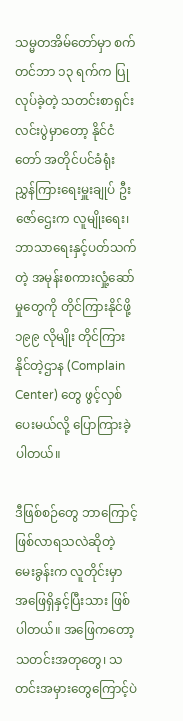သမ္မတအိမ်တော်မှာ စက်တင်ဘာ ၁၃ ရက်က ပြုလုပ်ခဲ့တဲ့ သတင်းစာရှင်းလင်းပွဲမှာတော့ နိုင်ငံတော် အတိုင်ပင်ခံရုံး ညွှန်ကြားရေးမှူးချုပ် ဦးဇော်ဌေးက လူမျိုးရေး၊ ဘာသာရေးနှင့်ပတ်သက်တဲ့ အမုန်းစကားလှုံ့ဆော်မှုတွေကို တိုင်ကြားနိုင်ဖို့ ၁၉၉ လိုမျိုး တိုင်ကြားနိုင်တဲ့ဌာန (Complain Center) တွေ ဖွင့်လှစ်ပေးမယ်လို့ ပြောကြားခဲ့ပါတယ်။

ဒီဖြစ်စဉ်တွေ ဘာကြောင့်ဖြစ်လာရသလဲဆိုတဲ့ မေးခွန်းက လူတိုင်းမှာ အဖြေရှိနှင့်ပြီးသား ဖြစ်ပါတယ်။ အဖြေကတော့ သတင်းအတုတွေ၊ သတင်းအမှားတွေကြောင့်ပဲ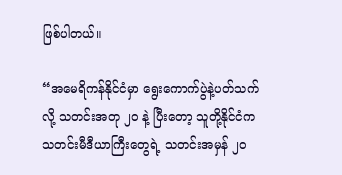ဖြစ်ပါတယ်။

“အမေရိကန်နိုင်ငံမှာ ရွေးကောက်ပွဲနဲ့ပတ်သက်လို့ သတင်းအတု ၂၀ နဲ့ ပြီးတော့ သူတို့နိုင်ငံက သတင်းမီဒီယာကြီးတွေရဲ့ သတင်းအမှန် ၂၀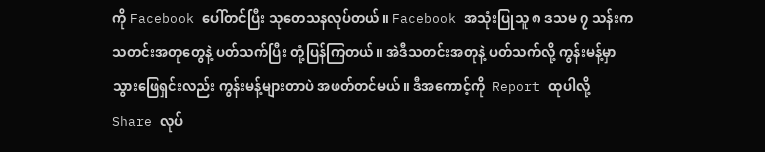ကို Facebook ပေါ်တင်ပြီး သုတေသနလုပ်တယ်။ Facebook အသုံးပြုသူ ၈ ဒသမ ၇ သန်းက သတင်းအတုတွေနဲ့ ပတ်သက်ပြီး တုံ့ပြန်ကြတယ်။ အဲဒီသတင်းအတုနဲ့ ပတ်သက်လို့ ကွန်းမန့်မှာ သွားဖြေရှင်းလည်း ကွန်းမန့်များတာပဲ အဖတ်တင်မယ်။ ဒီအကောင့်ကို  Report ထုပါလို့  Share လုပ်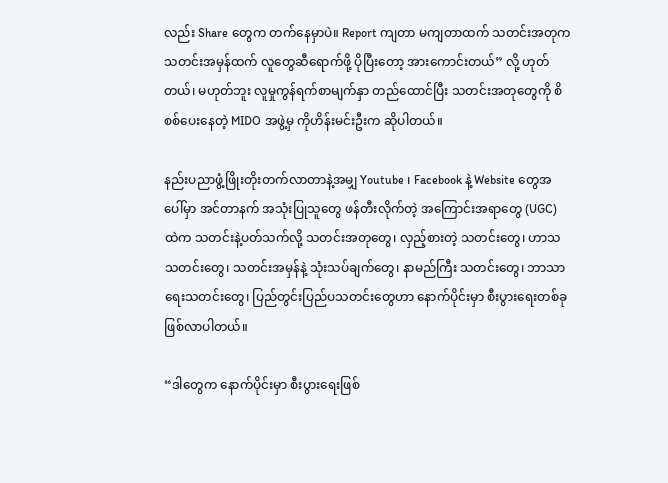လည်း Share တွေက တက်နေမှာပဲ။ Report ကျတာ မကျတာထက် သတင်းအတုက သတင်းအမှန်ထက် လူတွေဆီရောက်ဖို့ ပိုပြီးတော့ အားကောင်းတယ်” လို့ ဟုတ်တယ်၊ မဟုတ်ဘူး လူမှုကွန်ရက်စာမျက်နှာ တည်ထောင်ပြီး သတင်းအတုတွေကို စိစစ်ပေးနေတဲ့ MIDO အဖွဲ့မှ ကိုဟိန်းမင်းဦးက ဆိုပါတယ်။

နည်းပညာဖွံ့ဖြိုးတိုးတက်လာတာနဲ့အမျှ Youtube ၊ Facebook နဲ့ Website တွေအပေါ်မှာ အင်တာနက် အသုံးပြုသူတွေ ဖန်တီးလိုက်တဲ့ အကြောင်းအရာတွေ (UGC) ထဲက သတင်းနဲ့ပတ်သက်လို့ သတင်းအတုတွေ၊ လှည့်စားတဲ့ သတင်းတွေ၊ ဟာသသတင်းတွေ၊ သတင်းအမှန်နဲ့ သုံးသပ်ချက်တွေ၊ နာမည်ကြီး သတင်းတွေ၊ ဘာသာရေးသတင်းတွေ၊ ပြည်တွင်းပြည်ပသတင်းတွေဟာ နောက်ပိုင်းမှာ စီးပွားရေးတစ်ခု ဖြစ်လာပါတယ်။

“ဒါတွေက နောက်ပိုင်းမှာ စီးပွားရေးဖြစ်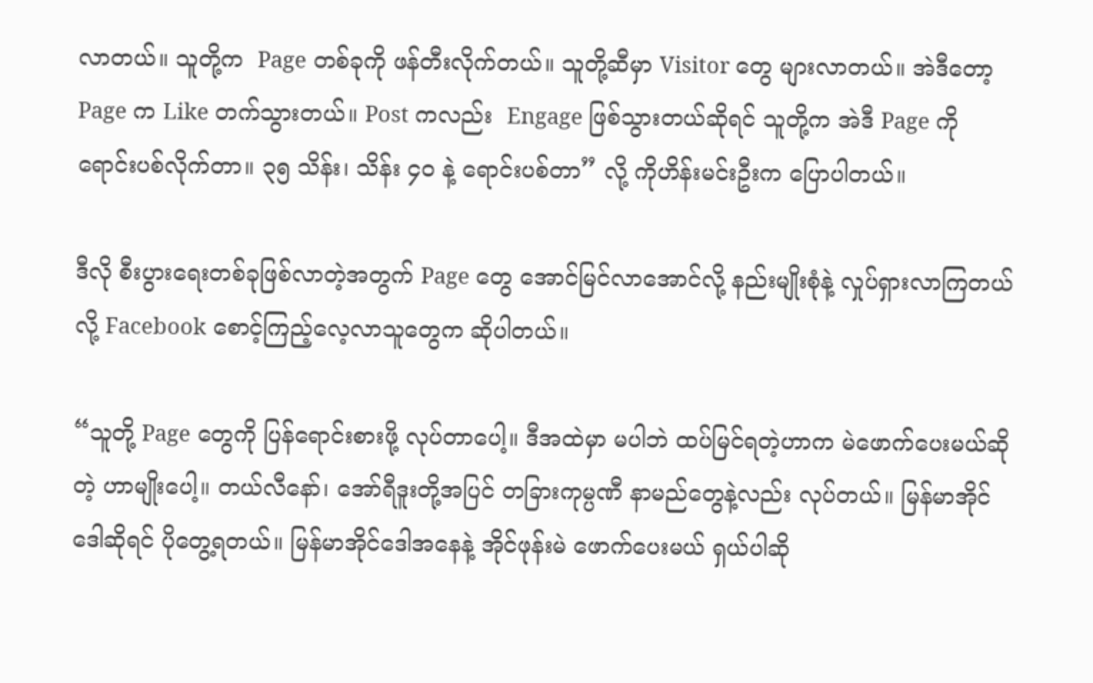လာတယ်။ သူတို့က  Page တစ်ခုကို ဖန်တီးလိုက်တယ်။ သူတို့ဆီမှာ Visitor တွေ များလာတယ်။ အဲဒီတော့ Page က Like တက်သွားတယ်။ Post ကလည်း  Engage ဖြစ်သွားတယ်ဆိုရင် သူတို့က အဲဒီ Page ကို ရောင်းပစ်လိုက်တာ။ ၃၅ သိန်း၊ သိန်း ၄၀ နဲ့ ရောင်းပစ်တာ” လို့ ကိုဟိန်းမင်းဦးက ပြောပါတယ်။

ဒီလို စီးပွားရေးတစ်ခုဖြစ်လာတဲ့အတွက် Page တွေ အောင်မြင်လာအောင်လို့ နည်းမျိုးစုံနဲ့ လှုပ်ရှားလာကြတယ်လို့ Facebook စောင့်ကြည့်လေ့လာသူတွေက ဆိုပါတယ်။

“သူတို့ Page တွေကို ပြန်ရောင်းစားဖို့ လုပ်တာပေါ့။ ဒီအထဲမှာ မပါဘဲ ထပ်မြင်ရတဲ့ဟာက မဲဖောက်ပေးမယ်ဆိုတဲ့ ဟာမျိုးပေါ့။ တယ်လီနော်၊ အော်ရီဒူးတို့အပြင် တခြားကုမ္ပဏီ နာမည်တွေနဲ့လည်း လုပ်တယ်။ မြန်မာအိုင်ဒေါဆိုရင် ပိုတွေ့ရတယ်။ မြန်မာအိုင်ဒေါအနေနဲ့ အိုင်ဖုန်းမဲ ဖောက်ပေးမယ် ရှယ်ပါဆို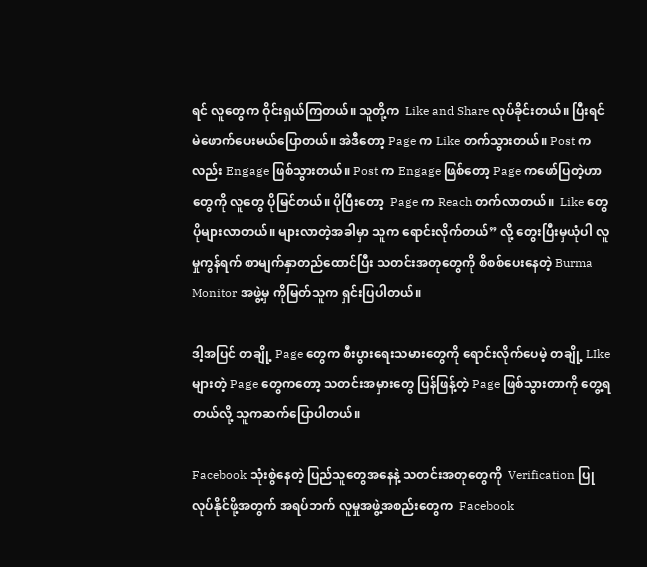ရင် လူတွေက ဝိုင်းရှယ်ကြတယ်။ သူတို့က  Like and Share လုပ်ခိုင်းတယ်။ ပြီးရင် မဲဖောက်ပေးမယ်ပြောတယ်။ အဲဒီတော့ Page က Like တက်သွားတယ်။ Post ကလည်း Engage ဖြစ်သွားတယ်။ Post က Engage ဖြစ်တော့ Page ကဖော်ပြတဲ့ဟာတွေကို လူတွေ ပိုမြင်တယ်။ ပိုပြီးတော့  Page က Reach တက်လာတယ်။  Like တွေ ပိုများလာတယ်။ များလာတဲ့အခါမှာ သူက ရောင်းလိုက်တယ်” လို့ တွေးပြီးမှယုံပါ လူမှုကွန်ရက် စာမျက်နှာတည်ထောင်ပြီး သတင်းအတုတွေကို စိစစ်ပေးနေတဲ့ Burma Monitor အဖွဲ့မှ ကိုမြတ်သူက ရှင်းပြပါတယ်။

ဒါ့အပြင် တချို့ Page တွေက စီးပွားရေးသမားတွေကို ရောင်းလိုက်ပေမဲ့ တချို့ LIke များတဲ့ Page တွေကတော့ သတင်းအမှားတွေ ပြန်ဖြန့်တဲ့ Page ဖြစ်သွားတာကို တွေ့ရတယ်လို့ သူကဆက်ပြောပါတယ်။

Facebook သုံးစွဲနေတဲ့ ပြည်သူတွေအနေနဲ့ သတင်းအတုတွေကို  Verification ပြုလုပ်နိုင်ဖို့အတွက် အရပ်ဘက် လူမှုအဖွဲ့အစည်းတွေက  Facebook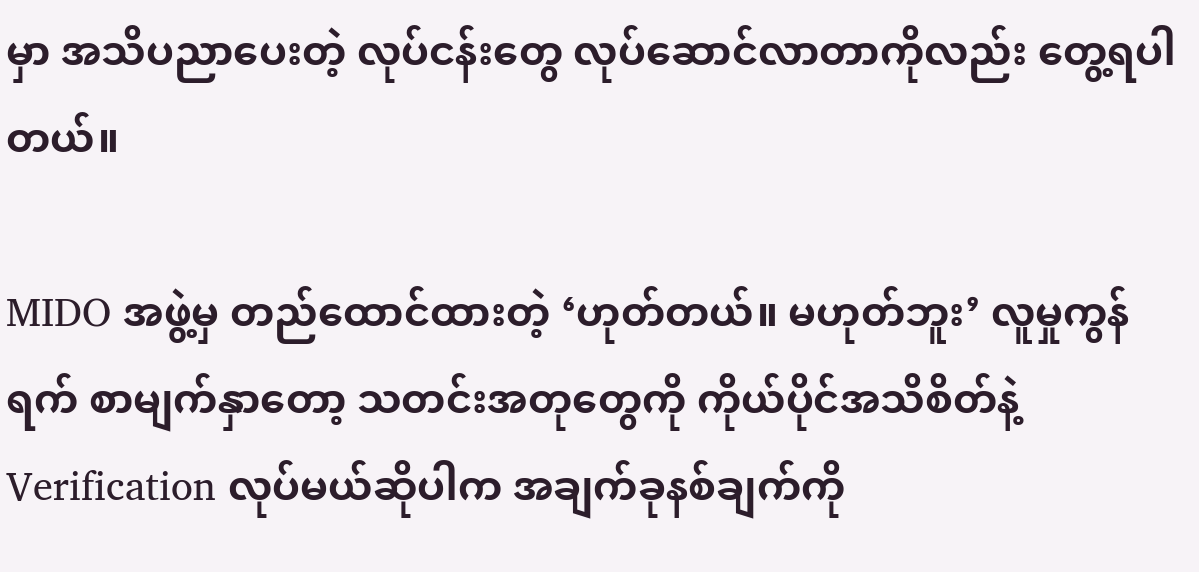မှာ အသိပညာပေးတဲ့ လုပ်ငန်းတွေ လုပ်ဆောင်လာတာကိုလည်း တွေ့ရပါတယ်။

MIDO အဖွဲ့မှ တည်ထောင်ထားတဲ့ ‘ဟုတ်တယ်။ မဟုတ်ဘူး’ လူမှုကွန်ရက် စာမျက်နှာတော့ သတင်းအတုတွေကို ကိုယ်ပိုင်အသိစိတ်နဲ့ Verification လုပ်မယ်ဆိုပါက အချက်ခုနစ်ချက်ကို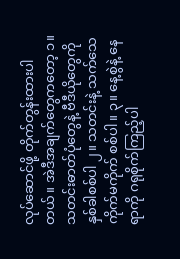လုပ်ဆောင်ဖို့ တိုက်တွန်းထားပါတယ်။ အဲဒီအချက်တွေကတော့ ၁။ သတင်းဓာတ်ပုံတွေနဲ့ ဗီဒီယိုတွေကို နှစ်ခါစစ်ပါ ၂။ သတင်းနဲ့ သက်သေကိုက်မကိုက် စစ်ပါ။ ၃။ နေ့စွဲနဲ့ နေရာကို ဂရုစိုက်ကြည့်ပါ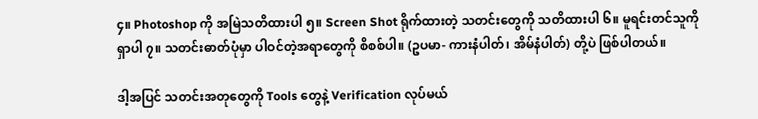၄။ Photoshop ကို အမြဲသတိထားပါ ၅။ Screen Shot ရိုက်ထားတဲ့ သတင်းတွေကို သတိထားပါ ၆။ မူရင်းတင်သူကို ရှာပါ ၇။ သတင်းဓာတ်ပုံမှာ ပါဝင်တဲ့အရာတွေကို စိစစ်ပါ။ (ဥပမာ- ကားနံပါတ်၊ အိမ်နံပါတ်) တို့ပဲ ဖြစ်ပါတယ်။

ဒါ့အပြင် သတင်းအတုတွေကို Tools တွေနဲ့ Verification လုပ်မယ်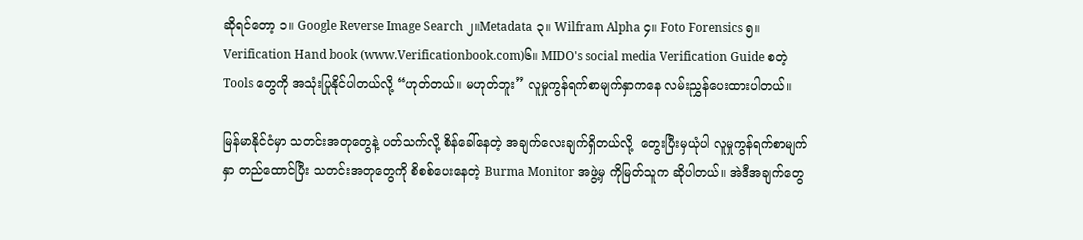ဆိုရင်တော့ ၁။ Google Reverse Image Search ၂။Metadata ၃။ Wilfram Alpha ၄။ Foto Forensics ၅။ Verification Hand book (www.Verificationbook.com)၆။ MIDO's social media Verification Guide စတဲ့ Tools တွေကို အသုံးပြုနိုင်ပါတယ်လို့ “ဟုတ်တယ်။ မဟုတ်ဘူး” လူမှုကွန်ရက်စာမျက်နှာကနေ လမ်းညွှန်ပေးထားပါတယ်။

မြန်မာနိုင်ငံမှာ သတင်းအတုတွေနဲ့ ပတ်သက်လို့ စိန်ခေါ်နေတဲ့ အချက်လေးချက်ရှိတယ်လို့  တွေးပြီးမှယုံပါ လူမှုကွန်ရက်စာမျက်နှာ တည်ထောင်ပြီး သတင်းအတုတွေကို စိစစ်ပေးနေတဲ့ Burma Monitor အဖွဲ့မှ ကိုမြတ်သူက ဆိုပါတယ်။ အဲဒီအချက်တွေ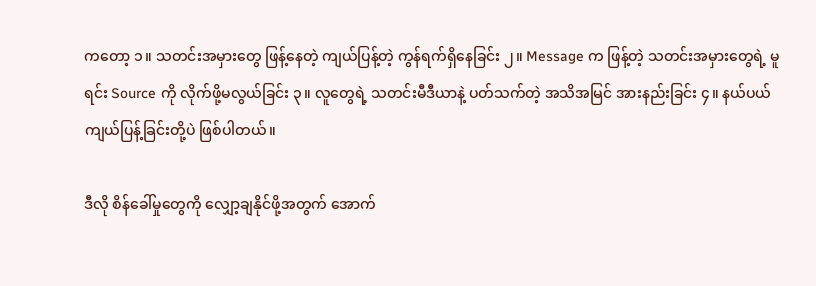ကတော့ ၁။ သတင်းအမှားတွေ ဖြန့်နေတဲ့ ကျယ်ပြန့်တဲ့ ကွန်ရက်ရှိနေခြင်း ၂။ Message က ဖြန့်တဲ့ သတင်းအမှားတွေရဲ့ မူရင်း Source ကို လိုက်ဖို့မလွယ်ခြင်း ၃။ လူတွေရဲ့ သတင်းမီဒီယာနဲ့ ပတ်သက်တဲ့ အသိအမြင် အားနည်းခြင်း ၄။ နယ်ပယ်ကျယ်ပြန့်ခြင်းတို့ပဲ ဖြစ်ပါတယ်။

ဒီလို စိန်ခေါ်မှုတွေကို လျှော့ချနိုင်ဖို့အတွက် အောက်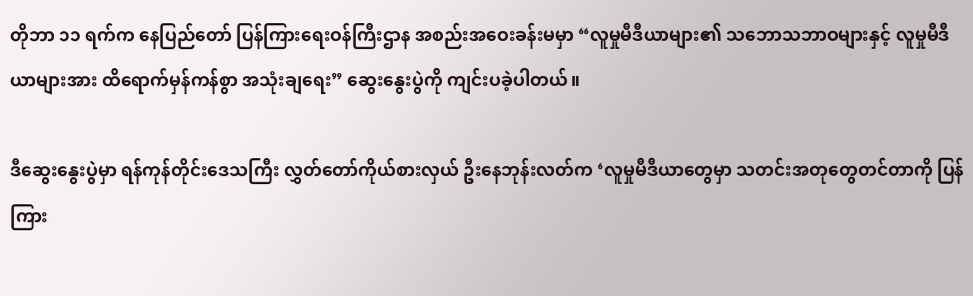တိုဘာ ၁၁ ရက်က နေပြည်တော် ပြန်ကြားရေးဝန်ကြီးဌာန အစည်းအဝေးခန်းမမှာ “လူမှုမီဒီယာများ၏ သဘောသဘာဝများနှင့် လူမှုမီဒီယာများအား ထိရောက်မှန်ကန်စွာ အသုံးချရေး” ဆွေးနွေးပွဲကို ကျင်းပခဲ့ပါတယ်။

ဒီဆွေးနွေးပွဲမှာ ရန်ကုန်တိုင်းဒေသကြီး လွှတ်တော်ကိုယ်စားလှယ် ဦးနေဘုန်းလတ်က ‘လူမှုမီဒီယာတွေမှာ သတင်းအတုတွေတင်တာကို ပြန်ကြား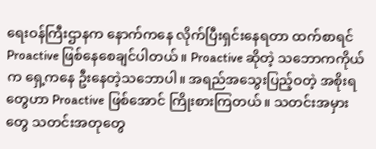ရေးဝန်ကြီးဌာနက နောက်ကနေ လိုက်ပြီးရှင်းနေရတာ ထက်စာရင် Proactive ဖြစ်နေစေချင်ပါတယ်။ Proactive ဆိုတဲ့ သဘောကကိုယ်က ရှေ့ကနေ ဦးနေတဲ့သဘောပါ။ အရည်အသွေးပြည့်ဝတဲ့ အစိုးရတွေဟာ Proactive ဖြစ်အောင် ကြိုးစားကြတယ်။ သတင်းအမှားတွေ သတင်းအတုတွေ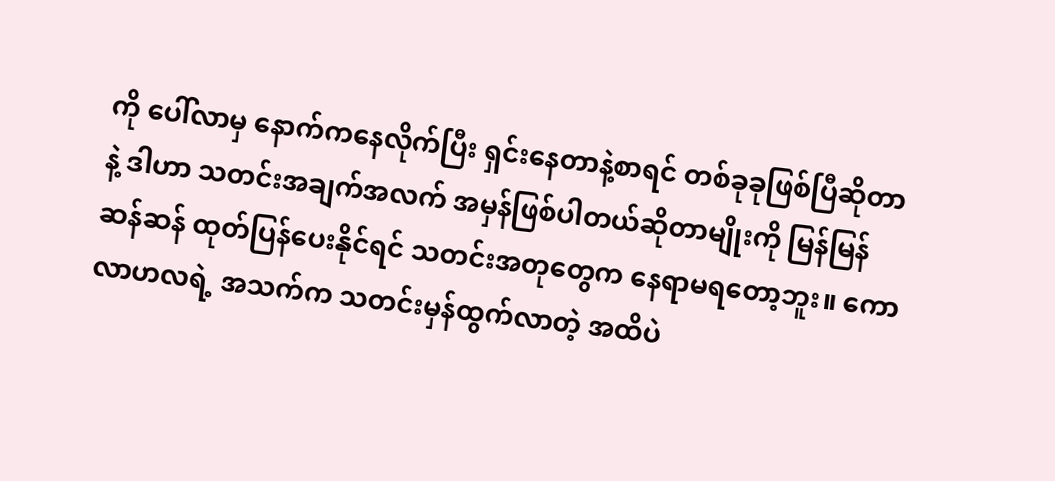ကို ပေါ်လာမှ နောက်ကနေလိုက်ပြီး ရှင်းနေတာနဲ့စာရင် တစ်ခုခုဖြစ်ပြီဆိုတာနဲ့ ဒါဟာ သတင်းအချက်အလက် အမှန်ဖြစ်ပါတယ်ဆိုတာမျိုးကို မြန်မြန်ဆန်ဆန် ထုတ်ပြန်ပေးနိုင်ရင် သတင်းအတုတွေက နေရာမရတော့ဘူး။ ကောလာဟလရဲ့ အသက်က သတင်းမှန်ထွက်လာတဲ့ အထိပဲ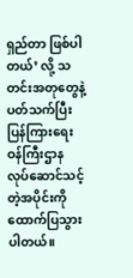ရှည်တာ ဖြစ်ပါတယ်’ လို့ သတင်းအတုတွေနဲ့ ပတ်သက်ပြီး ပြန်ကြားရေးဝန်ကြီးဌာန လုပ်ဆောင်သင့်တဲ့အပိုင်းကို ထောက်ပြသွားပါတယ်။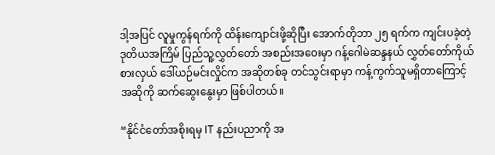ဒါ့အပြင် လူမှုကွန်ရက်ကို ထိန်းကျောင်းဖို့ဆိုပြီး အောက်တိုဘာ ၂၅ ရက်က ကျင်းပခဲ့တဲ့ ဒုတိယအကြိမ် ပြည်သူ့လွှတ်တော် အစည်းအဝေးမှာ ဂန့်ဂေါမဲဆန္ဒနယ် လွှတ်တော်ကိုယ်စားလှယ် ဒေါ်ယဉ်မင်းလှိုင်က အဆိုတစ်ခု တင်သွင်းရာမှာ ကန့်ကွက်သူမရှိတာကြောင့် အဆိုကို ဆက်ဆွေးနွေးမှာ ဖြစ်ပါတယ်။

“နိုင်ငံတော်အစိုးရမှ IT နည်းပညာကို အ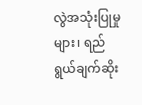လွဲအသုံးပြုမှုများ၊ ရည်ရွယ်ချက်ဆိုး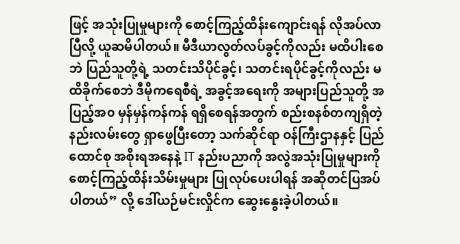ဖြင့် အသုံးပြုမှုများကို စောင့်ကြည့်ထိန်းကျောင်းရန် လိုအပ်လာပြီလို့ ယူဆမိပါတယ်။ မီဒီယာလွတ်လပ်ခွင့်ကိုလည်း မထိပါးစေဘဲ ပြည်သူတို့ရဲ့ သတင်းသိပိုင်ခွင့်၊ သတင်းရပိုင်ခွင့်ကိုလည်း မထိခိုက်စေဘဲ ဒီမိုကရေစီရဲ့ အခွင့်အရေးကို အများပြည်သူတို့ အပြည့်အ၀ မှန်မှန်ကန်ကန် ရရှိစေရန်အတွက် စည်းစနစ်တကျရှိတဲ့ နည်းလမ်းတွေ ရှာဖွေပြီးတော့ သက်ဆိုင်ရာ ဝန်ကြီးဌာနနှင့် ပြည်ထောင်စု အစိုးရအနေနဲ့ IT နည်းပညာကို အလွဲအသုံးပြုမှုများကို စောင့်ကြည့်ထိန်းသိမ်းမှုများ ပြုလုပ်ပေးပါရန် အဆိုတင်ပြအပ်ပါတယ်” လို့ ဒေါ်ယဉ်မင်းလှိုင်က ဆွေးနွေးခဲ့ပါတယ်။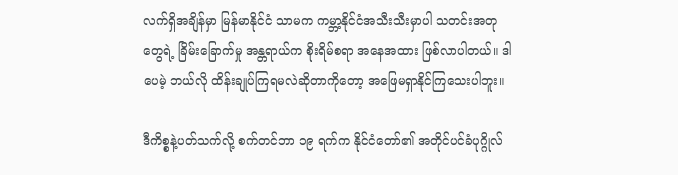လက်ရှိအချိန်မှာ မြန်မာနိုင်ငံ သာမက ကမ္ဘာ့နိုင်ငံအသီးသီးမှာပါ သတင်းအတုတွေရဲ့ ခြိမ်းခြောက်မှု အန္တရာယ်က စိုးရိမ်စရာ အနေအထား ဖြစ်လာပါတယ်။ ဒါပေမဲ့ ဘယ်လို ထိန်းချုပ်ကြရမလဲဆိုတာကိုတော့ အဖြေမရှာနိုင်ကြသေးပါဘူး။

ဒီကိစ္စနဲ့ပတ်သက်လို့ စက်တင်ဘာ ၁၉ ရက်က နိုင်ငံတော်၏ အတိုင်ပင်ခံပုဂ္ဂိုလ်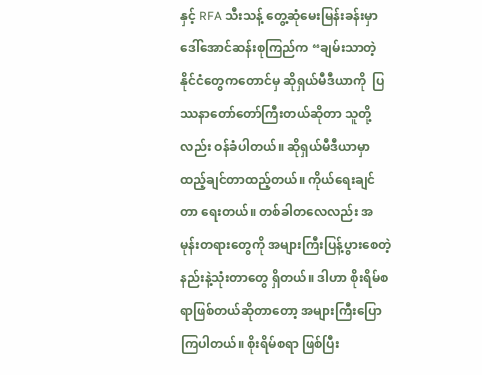နှင့် RFA သီးသန့် တွေ့ဆုံမေးမြန်းခန်းမှာ ဒေါ်အောင်ဆန်းစုကြည်က “ချမ်းသာတဲ့ နိုင်ငံတွေကတောင်မှ ဆိုရှယ်မီဒီယာကို  ပြဿနာတော်တော်ကြီးတယ်ဆိုတာ သူတို့လည်း ဝန်ခံပါတယ်။ ဆိုရှယ်မီဒီယာမှာ ထည့်ချင်တာထည့်တယ်။ ကိုယ်ရေးချင်တာ ရေးတယ်။ တစ်ခါတလေလည်း အမုန်းတရားတွေကို အများကြီးပြန့်ပွားစေတဲ့ နည်းနဲ့သုံးတာတွေ ရှိတယ်။ ဒါဟာ စိုးရိမ်စရာဖြစ်တယ်ဆိုတာတော့ အများကြီးပြောကြပါတယ်။ စိုးရိမ်စရာ ဖြစ်ပြီး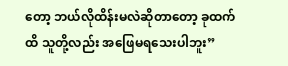တော့ ဘယ်လိုထိန်းမလဲဆိုတာတော့ ခုထက်ထိ သူတို့လည်း အဖြေမရသေးပါဘူး”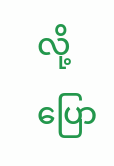လို့ ပြော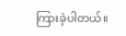ကြားခဲ့ပါတယ်။